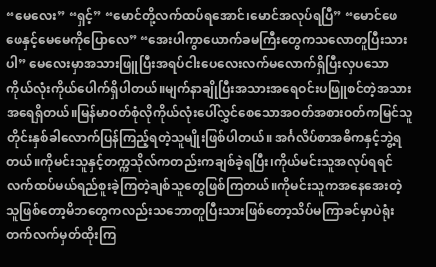“မေလေး” “ရှင့်” “မောင်တို့လက်ထပ်ရအောင်၊မောင်အလုပ်ရပြီ” “မောင်ဖေဖေနှင့်မေမေကိုပြောလေ” “အေးပါကွာယောက်ခမကြီးတွေကသလောတူပြီးသားပါ” မေလေးမှာအသားဖြူပြီးအရပ်ငါးပေလေးလက်မလောက်ရှိပြီးလှပသောကိုယ်လုံးကိုယ်ပေါက်ရှိပါတယ်။မျက်နာချိုပြီးအသားအရေဝင်းပဖြူစင်တဲ့အသားအရေရှိတယ်။မြန်မာဝတ်စုံလိုကိုယ်လုံးပေါ်လွှင်စေသောအဝတ်အစားဝတ်ကမြင်သူတိုင်းနှစ်ခါလောက်ပြန်ကြည့်ရတဲ့သူမျိုးဖြစ်ပါတယ်။ အင်္ဂလိပ်စာအဓိကနှင့်ဘွဲ့ရတယ်။ကိုမင်းသူနှင့်တက္ကသိုလ်ကတည်းကချစ်ခဲ့ရပြီး၊ကိုယ်မင်းသူအလုပ်ရရင်လက်ထပ်မယ်ရည်စူးခဲ့ကြတဲ့ချစ်သူတွေဖြစ်ကြတယ်။ကိုမင်းသူကအနေအေးတဲ့သူဖြစ်တော့မိဘတွေကလည်းသဘောတူပြီးသားဖြစ်တော့သိပ်မကြာခင်မှာပဲရုံးတက်လက်မှတ်ထိုးကြ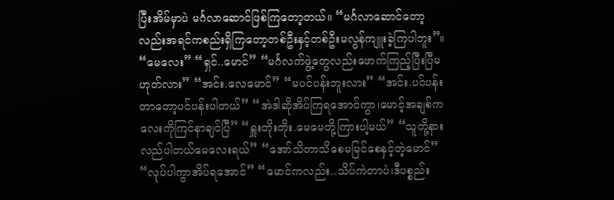ပြီးအိမ်မှာပဲ မင်္ဂလာဆောင်ဖြစ်ကြတော့တယ်။ “မင်္ဂလာဆောင်တော့လည်းအရင်ကစည်းရှိကြတော့တစ်ဦးနှင့်တစ်ဦးမလွန်ကျူးခဲ့ကြပါဘူး”။ “မေလေး” “ရှင်..မောင်” “မင်္ဂလက်ဖွဲ့တွေလည်းဖောက်ကြည့်ပြီးပြီမဟုတ်လား” “အင်း.လေမောင်” “မပင်ပန်းဘူးလား” “အင်း.ပင်ပန်းတာတော့ပင်ပန်းပါတယ်” “အဲဒါဆိုအိပ်ကြရအောင်ကွာ၊မောင့်အချစ်ကလေးကိုကြင်နာချင်ပြီ” “ရှူးတိုးတိုး.မေမေတို့ကြားပါ့မယ်” “သူတို့နားလည်ပါတယ်မေလေးရယ်” “အော်သိတာသိစေမမြင်စေနှင့်တဲ့မောင်” “လုပ်ပါကွာအိပ်ရအောင်” “မောင်ကလည်း..သိပ်ကဲတာပဲ၊ဒီပစ္စည်း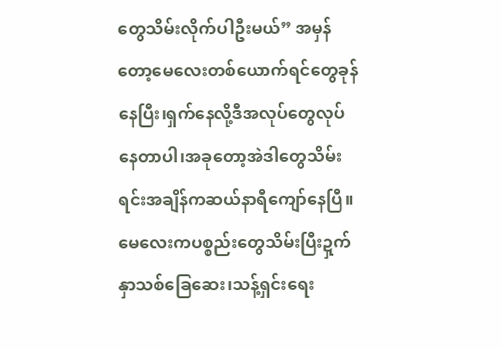တွေသိမ်းလိုက်ပါဦးမယ်” အမှန်တော့မေလေးတစ်ယောက်ရင်တွေခုန်နေပြီး၊ရှက်နေလို့ဒီအလုပ်တွေလုပ်နေတာပါ၊အခုတော့အဲဒါတွေသိမ်းရင်းအချိန်ကဆယ်နာရီကျော်နေပြီ။မေလေးကပစ္စည်းတွေသိမ်းပြီးဍှက်နှာသစ်ခြေဆေး၊သန့်ရှင်းရေး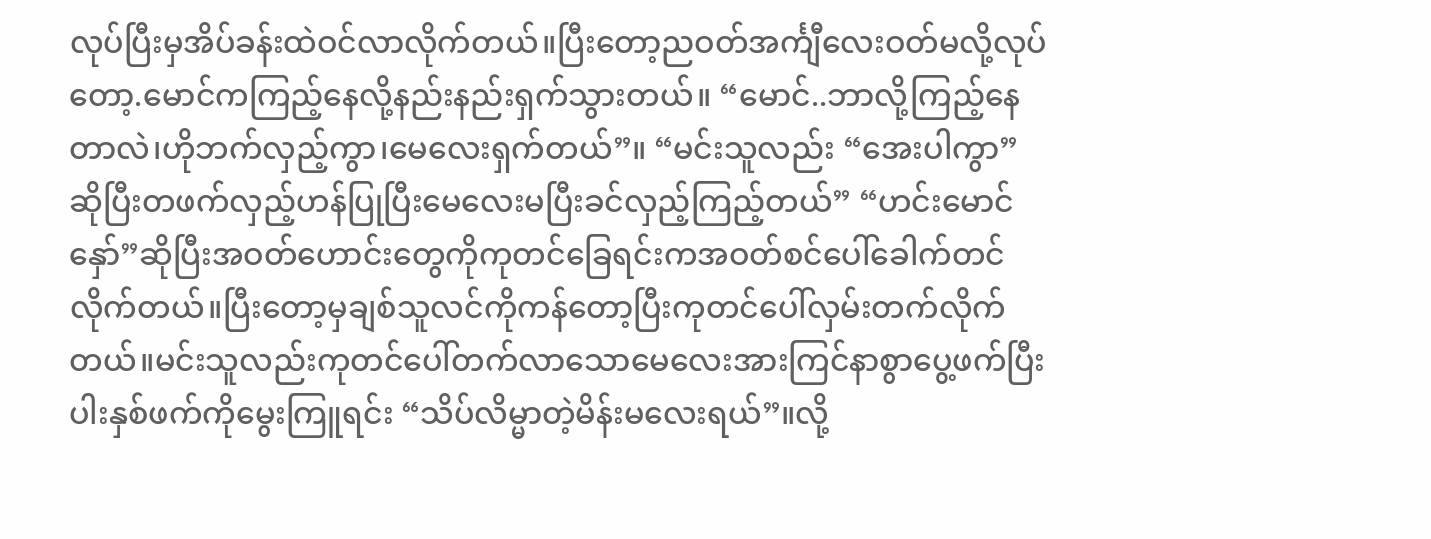လုပ်ပြီးမှအိပ်ခန်းထဲဝင်လာလိုက်တယ်။ပြီးတော့ညဝတ်အင်္ကျီလေးဝတ်မလို့လုပ်တော့.မောင်ကကြည့်နေလို့နည်းနည်းရှက်သွားတယ်။ “မောင်..ဘာလို့ကြည့်နေတာလဲ၊ဟိုဘက်လှည့်ကွာ၊မေလေးရှက်တယ်”။ “မင်းသူလည်း “အေးပါကွာ”ဆိုပြီးတဖက်လှည့်ဟန်ပြုပြီးမေလေးမပြီးခင်လှည့်ကြည့်တယ်” “ဟင်းမောင်နှော်”ဆိုပြီးအဝတ်ဟောင်းတွေကိုကုတင်ခြေရင်းကအဝတ်စင်ပေါ်ခေါက်တင်လိုက်တယ်။ပြီးတော့မှချစ်သူလင်ကိုကန်တော့ပြီးကုတင်ပေါ်လှမ်းတက်လိုက်တယ်။မင်းသူလည်းကုတင်ပေါ်တက်လာသောမေလေးအားကြင်နာစွာပွေ့ဖက်ပြီးပါးနှစ်ဖက်ကိုမွေးကြူရင်း “သိပ်လိမ္မာတဲ့မိန်းမလေးရယ်”။လို့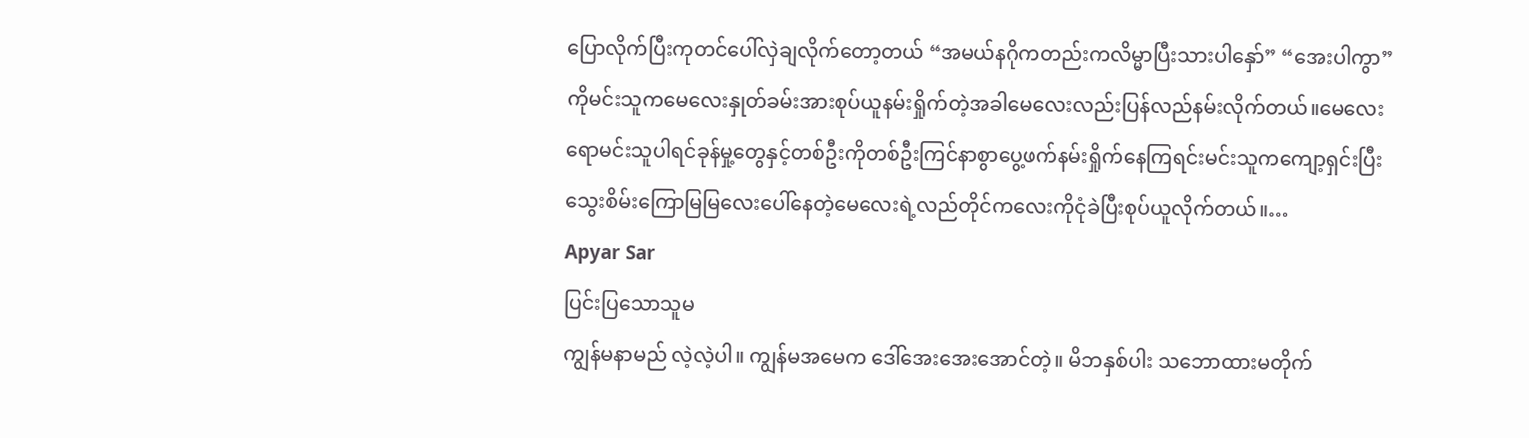ပြောလိုက်ပြီးကုတင်ပေါ်လှဲချလိုက်တော့တယ် “အမယ်နဂိုကတည်းကလိမ္မာပြီးသားပါနှော်” “အေးပါကွာ” ကိုမင်းသူကမေလေးနှုတ်ခမ်းအားစုပ်ယူနမ်းရှိုက်တဲ့အခါမေလေးလည်းပြန်လည်နမ်းလိုက်တယ်။မေလေးရောမင်းသူပါရင်ခုန်မှု့တွေနှင့်တစ်ဦးကိုတစ်ဦးကြင်နာစွာပွေ့ဖက်နမ်းရှိုက်နေကြရင်းမင်းသူကကျော့ရှင်းပြီးသွေးစိမ်းကြောမြမြလေးပေါ်နေတဲ့မေလေးရဲ့လည်တိုင်ကလေးကိုငုံခဲပြီးစုပ်ယူလိုက်တယ်။…
Apyar Sar
ပြင်းပြသောသူမ
ကျွန်မနာမည် လဲ့လဲ့ပါ။ ကျွန်မအမေက ဒေါ်အေးအေးအောင်တဲ့။ မိဘနှစ်ပါး သဘောထားမတိုက်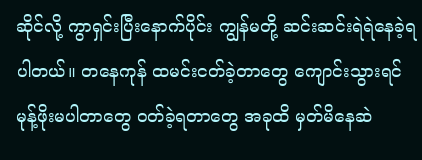ဆိုင်လို့ ကွာရှင်းပြီးနောက်ပိုင်း ကျွန်မတို့ ဆင်းဆင်းရဲရဲနေခဲ့ရပါတယ်။ တနေကုန် ထမင်းငတ်ခဲ့တာတွေ ကျောင်းသွားရင် မုန့်ဖိုးမပါတာတွေ ဝတ်ခဲ့ရတာတွေ အခုထိ မှတ်မိနေဆဲ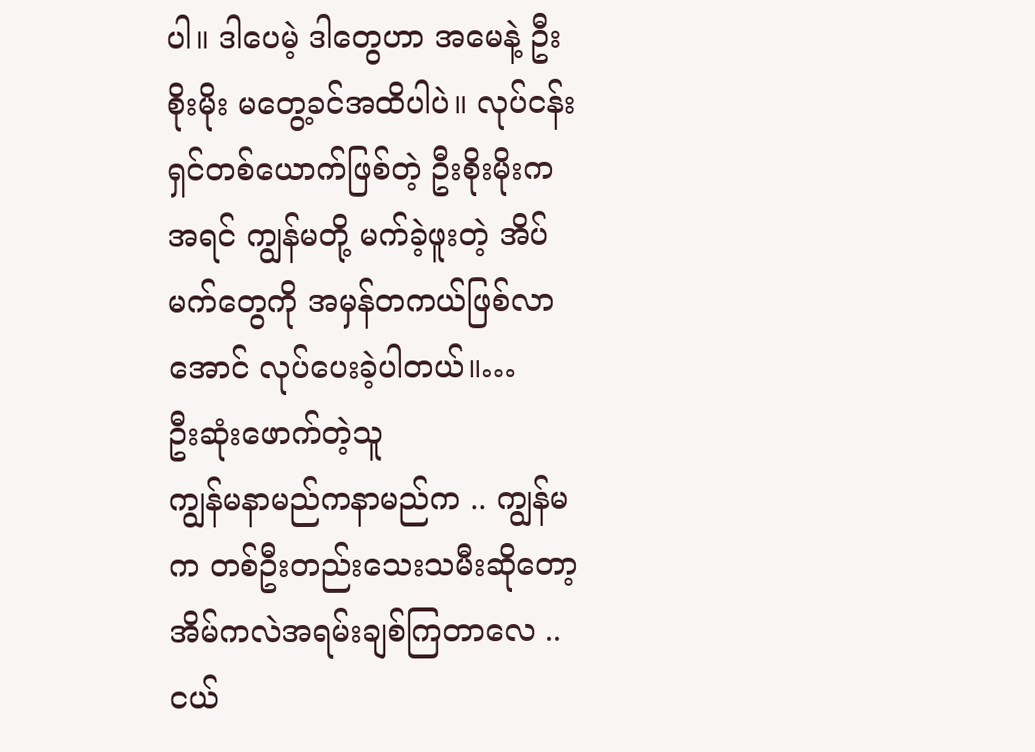ပါ။ ဒါပေမဲ့ ဒါတွေဟာ အမေနဲ့ ဦးစိုးမိုး မတွေ့ခင်အထိပါပဲ။ လုပ်ငန်းရှင်တစ်ယောက်ဖြစ်တဲ့ ဦးစိုးမိုးက အရင် ကျွန်မတို့ မက်ခဲ့ဖူးတဲ့ အိပ်မက်တွေကို အမှန်တကယ်ဖြစ်လာအောင် လုပ်ပေးခဲ့ပါတယ်။…
ဦးဆုံးဖောက်တဲ့သူ
ကျွန်မနာမည်ကနာမည်က .. ကျွန်မက တစ်ဦးတည်းသေးသမီးဆိုတော့အိမ်ကလဲအရမ်းချစ်ကြတာလေ ..ငယ်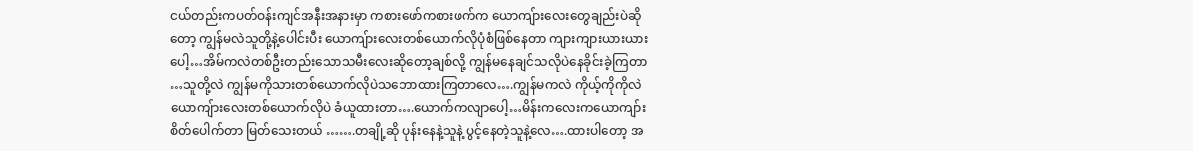ငယ်တည်းကပတ်ဝန်းကျင်အနီးအနားမှာ ကစားဖော်ကစားဖက်က ယောကျ်ားလေးတွေချည်းပဲဆိုတော့ ကျွန်မလဲသူတို့နဲ့ပေါင်းပီး ယောကျ်ားလေးတစ်ယောက်လိုပုံစံဖြစ်နေတာ ကျားကျားယားယားပေါ့…အိမ်ကလဲတစ်ဦးတည်းသောသမီးလေးဆိုတော့ချစ်လို့ ကျွန်မနေချင်သလိုပဲနေခိုင်းခဲ့ကြတာ …သူတို့လဲ ကျွန်မကိုသားတစ်ယောက်လိုပဲသဘောထားကြတာလေ….ကျွန်မကလဲ ကိုယ့်ကိုကိုလဲ ယောကျ်ားလေးတစ်ယောက်လိုပဲ ခံယူထားတာ….ယောက်ကလျာပေါ့…မိန်းကလေးကယောကျာ်းစိတ်ပေါက်တာ မြတ်သေးတယ် …….တချို့ဆို ပုန်းနေနဲ့သူနဲ့ ပွင့်နေတဲ့သူနဲ့လေ….ထားပါတော့ အ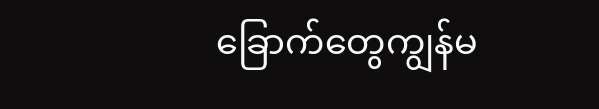ခြောက်တွေကျွန်မ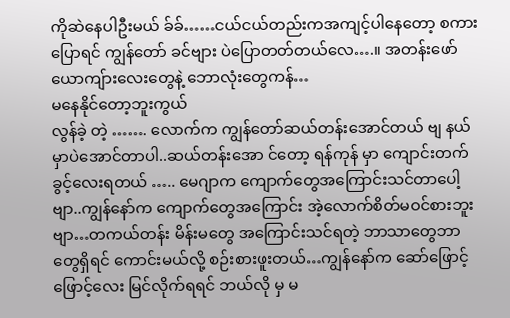ကိုဆဲနေပါဦးမယ် ခ်ခ်……ငယ်ငယ်တည်းကအကျင့်ပါနေတော့ စကားပြောရင် ကျွန်တော် ခင်ဗျား ပဲပြောတတ်တယ်လေ….။ အတန်းဖော်ယောကျ်ားလေးတွေနဲ့ ဘောလုံးတွေကန်…
မနေနိုင်တော့ဘူးကွယ်
လွန်ခဲ့ တဲ့ ……. လောက်က ကျွန်တော်ဆယ်တန်းအောင်တယ် ဗျ နယ်မှာပဲအောင်တာပါ..ဆယ်တန်းအော င်တော့ ရန်ကုန် မှာ ကျောင်းတက်ခွင့်လေးရတယ် ….. မေဂျာက ကျောက်တွေအကြောင်းသင်တာပေါ့ဗျာ..ကျွန်နော်က ကျောက်တွေအကြောင်း အဲ့လောက်စိတ်မဝင်စားဘူးဗျာ…တကယ်တန်း မိန်းမတွေ အကြောင်းသင်ရတဲ့ ဘာသာတွေဘာတွေရှိရင် ကောင်းမယ်လို့ စဉ်းစားဖူးတယ်…ကျွန်နော်က ဆော်ဖြောင့်ဖြောင့်လေး မြင်လိုက်ရရင် ဘယ်လို မှ မ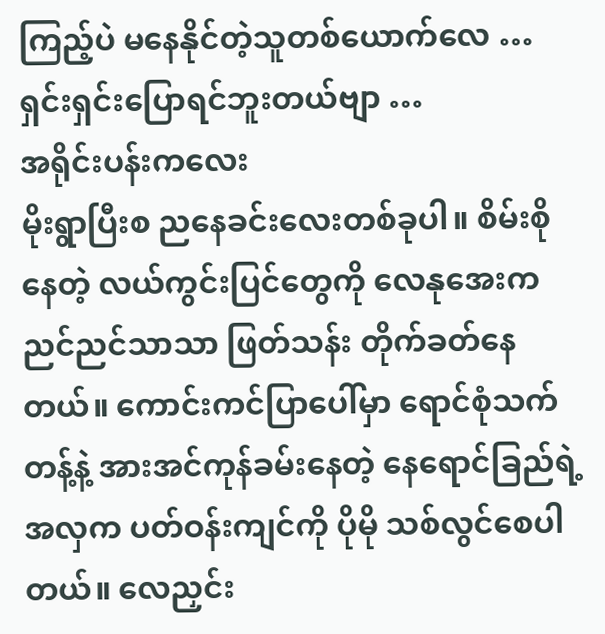ကြည့်ပဲ မနေနိုင်တဲ့သူတစ်ယောက်လေ … ရှင်းရှင်းပြောရင်ဘူးတယ်ဗျာ …
အရိုင်းပန်းကလေး
မိုးရွာပြီးစ ညနေခင်းလေးတစ်ခုပါ။ စိမ်းစိုနေတဲ့ လယ်ကွင်းပြင်တွေကို လေနုအေးက ညင်ညင်သာသာ ဖြတ်သန်း တိုက်ခတ်နေတယ်။ ကောင်းကင်ပြာပေါ်မှာ ရောင်စုံသက်တန့်နဲ့ အားအင်ကုန်ခမ်းနေတဲ့ နေရောင်ခြည်ရဲ့ အလှက ပတ်ဝန်းကျင်ကို ပိုမို သစ်လွင်စေပါတယ်။ လေညှင်း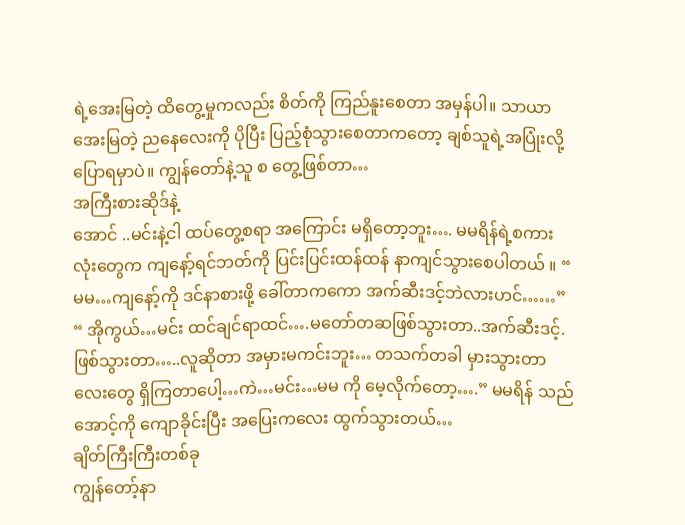ရဲ့အေးမြတဲ့ ထိတွေ့မှုကလည်း စိတ်ကို ကြည်နူးစေတာ အမှန်ပါ။ သာယာအေးမြတဲ့ ညနေလေးကို ပိုပြီး ပြည့်စုံသွားစေတာကတော့ ချစ်သူရဲ့အပြုံးလို့ ပြောရမှာပဲ။ ကျွန်တော်နဲ့သူ စ တွေ့ဖြစ်တာ…
အကြီးစားဆိုဒ်နဲ့
အောင် ..မင်းနဲ့ငါ ထပ်တွေ့စရာ အကြောင်း မရှိတော့ဘူး…. မမရိန်ရဲ့စကားလုံးတွေက ကျနော့်ရင်ဘတ်ကို ပြင်းပြင်းထန်ထန် နာကျင်သွားစေပါတယ် ။ “ မမ…ကျနော့်ကို ဒင်နာစားဖို့ ခေါ်တာကကော အက်ဆီးဒင့်ဘဲလားဟင်……” “ အိုကွယ်…မင်း ထင်ချင်ရာထင်….မတော်တဆဖြစ်သွားတာ..အက်ဆီးဒင့်.ဖြစ်သွားတာ…..လူဆိုတာ အမှားမကင်းဘူး… တသက်တခါ မှားသွားတာလေးတွေ ရှိကြတာပေါ့…ကဲ…မင်း…မမ ကို မေ့လိုက်တော့….” မမရိန် သည် အောင့်ကို ကျောခိုင်းပြီး အပြေးကလေး ထွက်သွားတယ်…
ချိတ်ကြီးကြီးတစ်ခု
ကျွန်တော့်နာ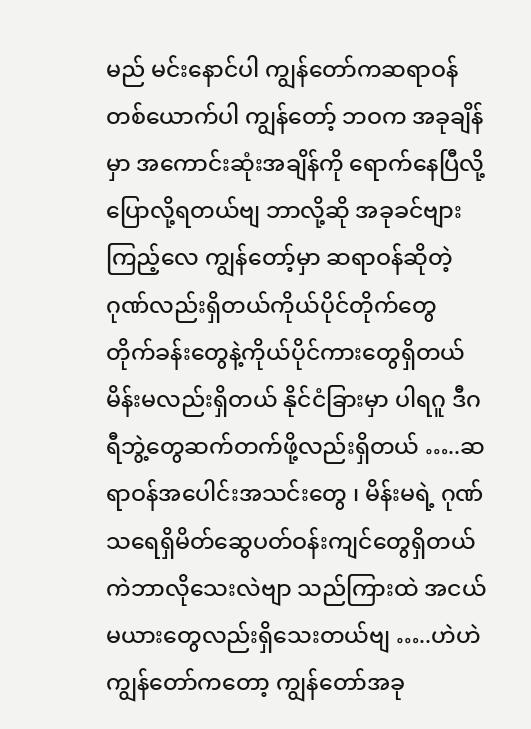မည် မင်းနောင်ပါ ကျွန်တော်ကဆရာဝန်တစ်ယောက်ပါ ကျွန်တော့် ဘဝက အခုချိန်မှာ အကောင်းဆုံးအချိန်ကို ရောက်နေပြီလို့ပြောလို့ရတယ်ဗျ ဘာလို့ဆို အခုခင်ဗျားကြည့်လေ ကျွန်တော့်မှာ ဆရာဝန်ဆိုတဲ့ဂုဏ်လည်းရှိတယ်ကိုယ်ပိုင်တိုက်တွေ တိုက်ခန်းတွေနဲ့ကိုယ်ပိုင်ကားတွေရှိတယ် မိန်းမလည်းရှိတယ် နိုင်ငံခြားမှာ ပါရဂူ ဒီဂရီဘွဲ့တွေဆက်တက်ဖို့လည်းရှိတယ် …..ဆရာဝန်အပေါင်းအသင်းတွေ ၊ မိန်းမရဲ့ ဂုဏ်သရေရှိမိတ်ဆွေပတ်ဝန်းကျင်တွေရှိတယ် ကဲဘာလိုသေးလဲဗျာ သည်ကြားထဲ အငယ်မယားတွေလည်းရှိသေးတယ်ဗျ …..ဟဲဟဲ ကျွန်တော်ကတော့ ကျွန်တော်အခု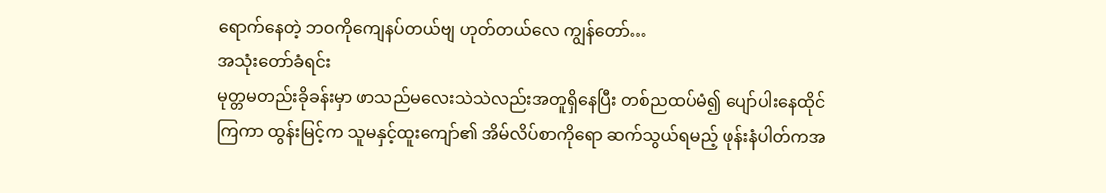ရောက်နေတဲ့ ဘဝကိုကျေနပ်တယ်ဗျ ဟုတ်တယ်လေ ကျွန်တော်…
အသုံးတော်ခံရင်း
မုတ္တမတည်းခိုခန်းမှာ ဖာသည်မလေးသဲသဲလည်းအတူရှိနေပြီး တစ်ညထပ်မံ၍ ပျော်ပါးနေထိုင်ကြကာ ထွန်းမြင့်က သူမနှင့်ထူးကျော်၏ အိမ်လိပ်စာကိုရော ဆက်သွယ်ရမည့် ဖုန်းနံပါတ်ကအ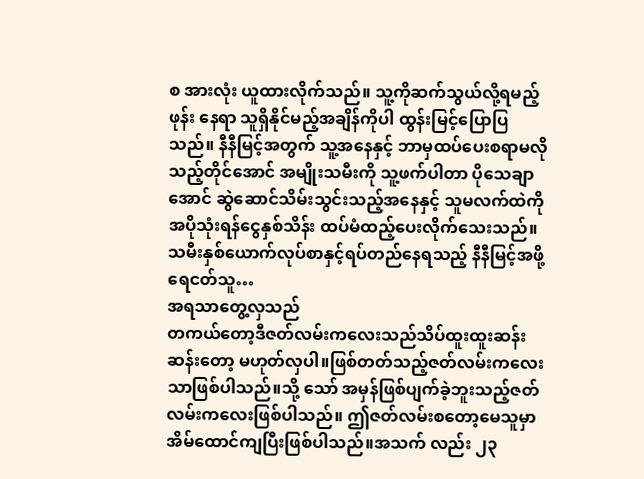စ အားလုံး ယူထားလိုက်သည်။ သူ့ကိုဆက်သွယ်လို့ရမည့် ဖုန်း နေရာ သူရှိနိုင်မည့်အချိန်ကိုပါ ထွန်းမြင့်ပြောပြသည်။ နီနီမြင့်အတွက် သူ့အနေနှင့် ဘာမှထပ်ပေးစရာမလိုသည့်တိုင်အောင် အမျိုးသမီးကို သူ့ဖက်ပါတာ ပိုသေချာအောင် ဆွဲဆောင်သိမ်းသွင်းသည့်အနေနှင့် သူမလက်ထဲကို အပိုသုံးရန်ငွေနှစ်သိန်း ထပ်မံထည့်ပေးလိုက်သေးသည်။ သမီးနှစ်ယောက်လုပ်စာနှင့်ရပ်တည်နေရသည့် နီနီမြင့်အဖို့ ရေငတ်သူ…
အရသာတွေ့လှသည်
တကယ်တော့ဒီဇတ်လမ်းကလေးသည်သိပ်ထူးထူးဆန်းဆန်းတော့ မဟုတ်လှပါ။ဖြစ်တတ်သည့်ဇတ်လမ်းကလေးသာဖြစ်ပါသည်။သို့ သော် အမှန်ဖြစ်ပျက်ခဲ့ဘူးသည့်ဇတ်လမ်းကလေးဖြစ်ပါသည်။ ဤဇတ်လမ်းစတော့မေသူမှာအိမ်ထောင်ကျပြီးဖြစ်ပါသည်။အသက် လည်း ၂၃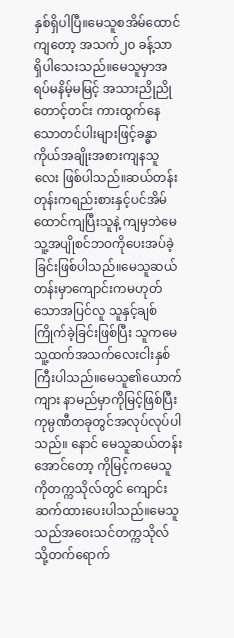နှစ်ရှိပါပြီ။မေသူစအိမ်ထောင်ကျတော့ အသက်၂၀ ခန့်သာ ရှိပါသေးသည်။မေသူမှာအရပ်မနိမ့်မမြင့် အသားညိုညို တောင့်တင်း ကားထွက်နေသောတင်ပါးများဖြင့်ခန္ဓာကိုယ်အချိုးအစားကျနသူလေး ဖြစ်ပါသည်။ဆယ်တန်းတုန်းကရည်းစားနှင့်ပင်အိမ်ထောင်ကျပြီးသူနဲ့ ကျမှဘဲမေသူ့အပျိုစင်ဘဝကိုပေးအပ်ခဲ့ခြင်းဖြစ်ပါသည်။မေသူဆယ် တန်းမှာကျောင်းကမဟုတ်သောအပြင်လူ သူနှင့်ချစ်ကြိုက်ခဲ့ခြင်းဖြစ်ပြီး သူကမေသူ့ထက်အသက်လေးငါးနှစ်ကြီးပါသည်။မေသူ၏ယောက်ကျား နာမည်မှာကိုမြင့်ဖြစ်ပြီး ကုမ္ပဏီတခုတွင်အလုပ်လုပ်ပါသည်။ နောင် မေသူဆယ်တန်းအောင်တော့ ကိုမြင့်ကမေသူကိုတက္ကသိုလ်တွင် ကျောင်းဆက်ထားပေးပါသည်။မေသူသည်အဝေးသင်တက္ကသိုလ် သို့တက်ရောက်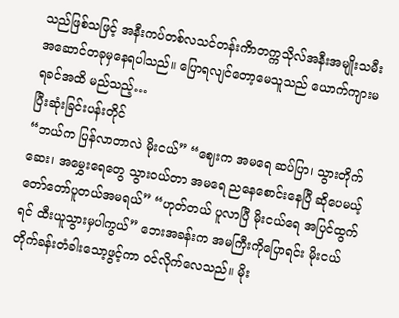သည်ဖြစ်သဖြင့် အနီးကပ်တစ်လသင်တန်းကိာတက္ကသိုလ်အနီးအမျိုးသမီးအဆောင်တခုမှနေရပါသည်။ ပြောရလျင်တော့မေသူသည် ယောက်ကျားမရခင်အထိ မည်သည့်…
ပြီးဆုံးခြင်းပန်းတိုင်
“ဘယ်က ပြန်လာတာလဲ မိုးငယ်” “ဈေးက အမရေ ဆပ်ပြာ၊ သွားတိုက်ဆေး၊ အမွှေးရေတွေ သွားဝယ်တာ အမရေ ညနေစောင်းနေပြီ ဆိုပေမယ့် တော်တော်ပူတယ်အမရယ်” “ဟုတ်တယ် ပူလာပြီ မိုးငယ်ရေ အပြင်ထွက်ရင် ထီးယူသွားမှပါကွယ်” ဘေးအခန်းက အမကြီးကိုပြောရင်း မိုးငယ် တိုက်ခန်းတံခါးသော့ဖွင့်ကာ ဝင်လိုက်လေသည်။ မိုး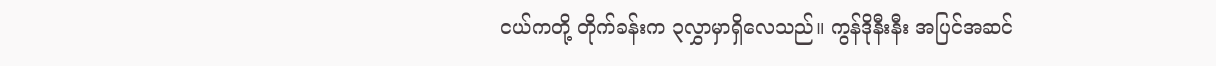ငယ်ကတို့ တိုက်ခန်းက ၃လွှာမှာရှိလေသည်။ ကွန်ဒိုနီးနီး အပြင်အဆင်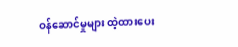ဝန်ဆောင်မှုများ ထဲ့ထားပေး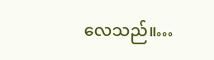လေသည်။…